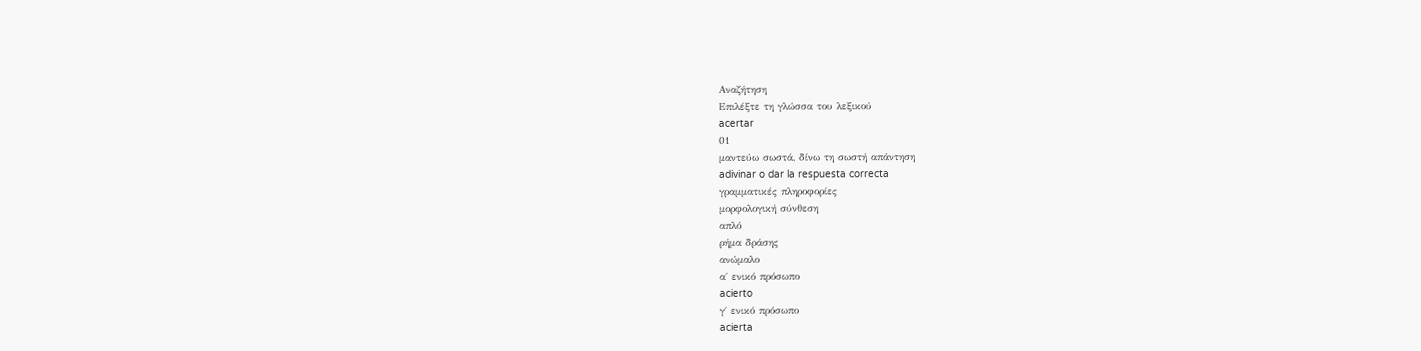Αναζήτηση
Επιλέξτε τη γλώσσα του λεξικού
acertar
01
μαντεύω σωστά, δίνω τη σωστή απάντηση
adivinar o dar la respuesta correcta
γραμματικές πληροφορίες
μορφολογική σύνθεση
απλό
ρήμα δράσης
ανώμαλο
α΄ ενικό πρόσωπο
acierto
γ΄ ενικό πρόσωπο
acierta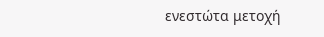ενεστώτα μετοχή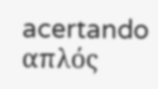acertando
απλός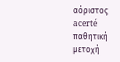αόριστος
acerté
παθητική μετοχή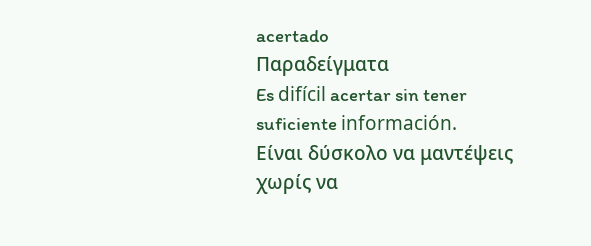acertado
Παραδείγματα
Es difícil acertar sin tener suficiente información.
Είναι δύσκολο να μαντέψεις χωρίς να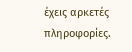έχεις αρκετές πληροφορίες.